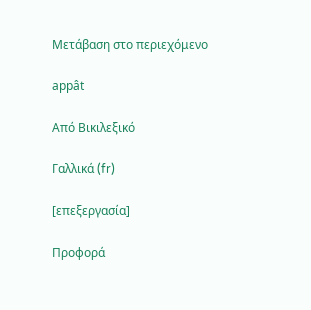Μετάβαση στο περιεχόμενο

appât

Από Βικιλεξικό

Γαλλικά (fr)

[επεξεργασία]

Προφορά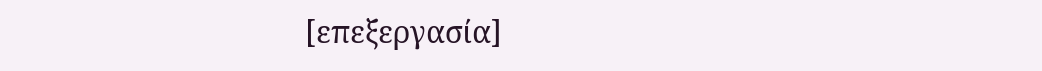[επεξεργασία]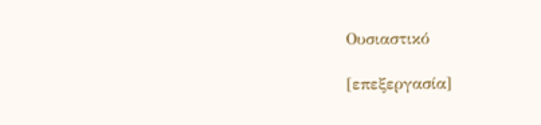Ουσιαστικό

[επεξεργασία]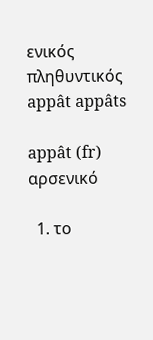ενικός         πληθυντικός
appât appâts

appât (fr) αρσενικό

  1. το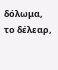δόλωμα, το δέλεαρ,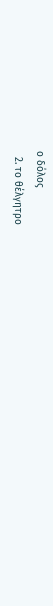ο δόλος
  2. το θέλγητρο